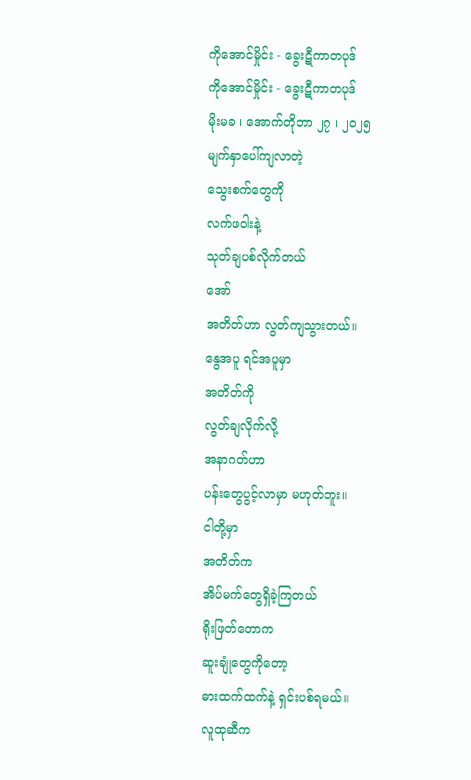ကိုအောင်မှိုင်း - ခွေးဋီကာတပုဒ်
ကိုအောင်မှိုင်း - ခွေးဋီကာတပုဒ်
မိုးမခ ၊ အောက်တိုဘာ ၂၇ ၊ ၂၀၂၅
မျက်နှာပေါ်ကျလာတဲ့
သွေးစက်တွေကို
လက်ဖဝါးနဲ့
သုတ်ချပစ်လိုက်တယ်
အော်
အတိတ်ဟာ လွတ်ကျသွားတယ်။
နွေအပူ ရင်အပူမှာ
အတိတ်ကို
လွတ်ချလိုက်လို့
အနာဂတ်ဟာ
ပန်းတွေပွင့်လာမှာ မဟုတ်ဘူး။
ငါတို့မှာ
အတိတ်က
အိပ်မက်တွေရှိခဲ့ကြတယ်
ရိုးဖြတ်တောက
ဆူးချုံတွေကိုတော့
ဓားထက်ထက်နဲ့ ရှင်းပစ်ရမယ်။
လူထုဆီက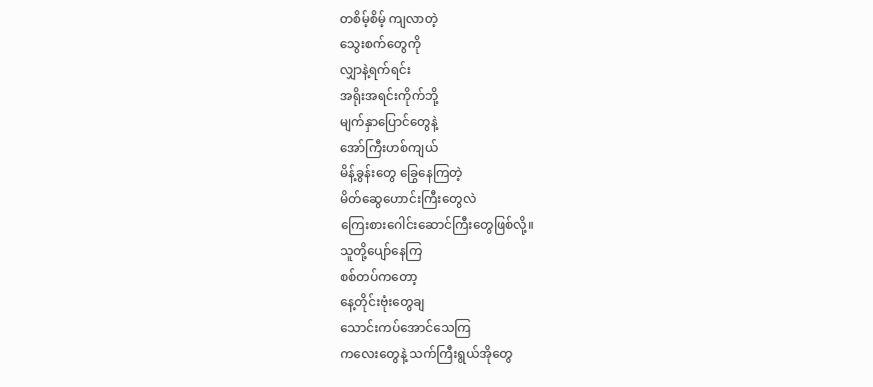တစိမ့်စိမ့် ကျလာတဲ့
သွေးစက်တွေကို
လျှာနဲ့ရက်ရင်း
အရိုးအရင်းကိုက်ဘို့
မျက်နှာပြောင်တွေနဲ့
အော်ကြီးဟစ်ကျယ်
မိန့်ခွန်းတွေ ခြွေနေကြတဲ့
မိတ်ဆွေဟောင်းကြီးတွေလဲ
ကြေးစားဂေါင်းဆောင်ကြီးတွေဖြစ်လို့။
သူတို့ပျော်နေကြ
စစ်တပ်ကတော့
နေ့တိုင်းဗုံးတွေချ
သောင်းကပ်အောင်သေကြ
ကလေးတွေနဲ့ သက်ကြီးရွယ်အိုတွေ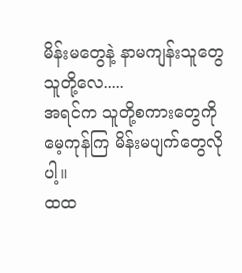မိန်းမတွေနဲ့ နာမကျန်းသူတွေ
သူတို့လေ.....
အရင်က သူတို့စကားတွေကို
မေ့ကုန်ကြ မိန်းမပျက်တွေလိုပါ့။
ထထ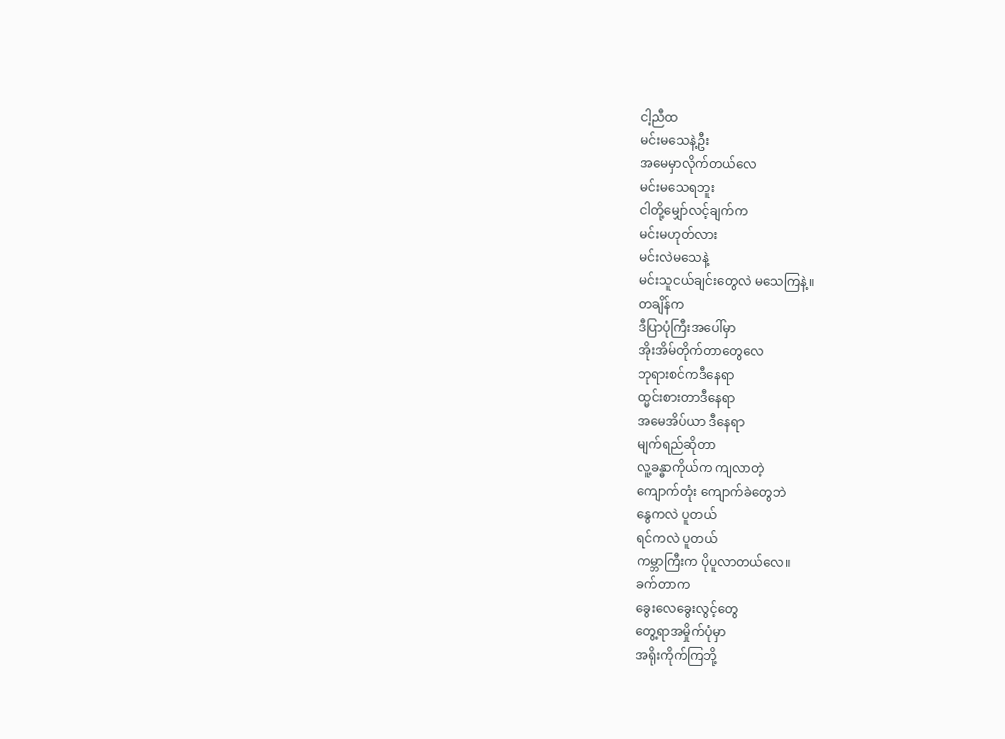ငါ့ညီထ
မင်းမသေနဲ့ဦး
အမေမှာလိုက်တယ်လေ
မင်းမသေရဘူး
ငါတို့မျှော်လင့်ချက်က
မင်းမဟုတ်လား
မင်းလဲမသေနဲ့
မင်းသူငယ်ချင်းတွေလဲ မသေကြနဲ့။
တချိန်က
ဒီပြာပုံကြီးအပေါ်မှာ
အိုးအိမ်တိုက်တာတွေလေ
ဘုရားစင်ကဒီနေရာ
ထ္မင်းစားတာဒီနေရာ
အမေအိပ်ယာ ဒီနေရာ
မျက်ရည်ဆိုတာ
လူ့ခန္ဓာကိုယ်က ကျလာတဲ့
ကျောက်တုံး ကျောက်ခဲတွေဘဲ
နွေကလဲ ပူတယ်
ရင်ကလဲ ပူတယ်
ကမ္ဘာကြီးက ပိုပူလာတယ်လေ။
ခက်တာက
ခွေးလေခွေးလွင့်တွေ
တွေ့ရာအမှိုက်ပုံမှာ
အရိုးကိုက်ကြဘို့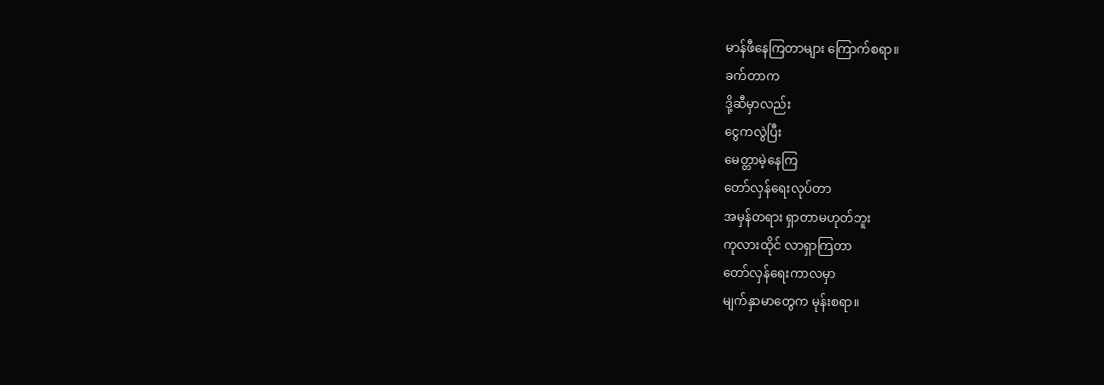မာန်ဖီနေကြတာများ ကြောက်စရာ။
ခက်တာက
ဒို့ဆီမှာလည်း
ငွေကလွဲပြီး
မေတ္တာမဲ့နေကြ
တော်လှန်ရေးလုပ်တာ
အမှန်တရား ရှာတာမဟုတ်ဘူး
ကုလားထိုင် လာရှာကြတာ
တော်လှန်ရေးကာလမှာ
မျက်နှာမာတွေက မုန်းစရာ။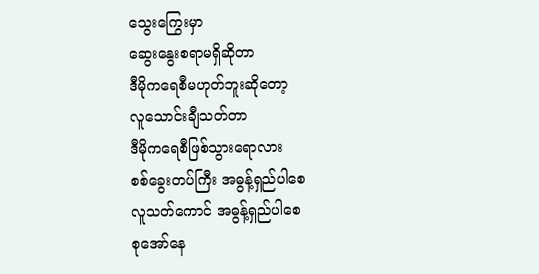သွေးကြွေးမှာ
ဆွေးနွေးစရာမရှိဆိုတာ
ဒီမိုကရေစီမဟုတ်ဘူးဆိုတော့
လူသောင်းချီသတ်တာ
ဒီမိုကရေစီဖြစ်သွားရောလား
စစ်ခွေးတပ်ကြီး အဓွန့်ရှည်ပါစေ
လူသတ်ကောင် အဓွန့်ရှည်ပါစေ
စုအော်နေ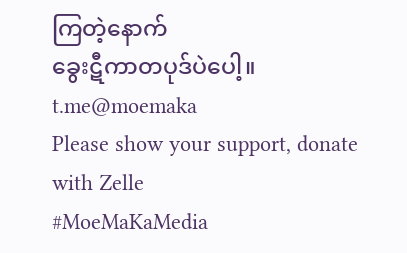ကြတဲ့နောက်
ခွေးဋီကာတပုဒ်ပဲပေါ့။
t.me@moemaka
Please show your support, donate with Zelle
#MoeMaKaMedia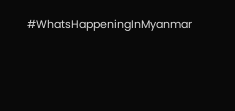#WhatsHappeningInMyanmar